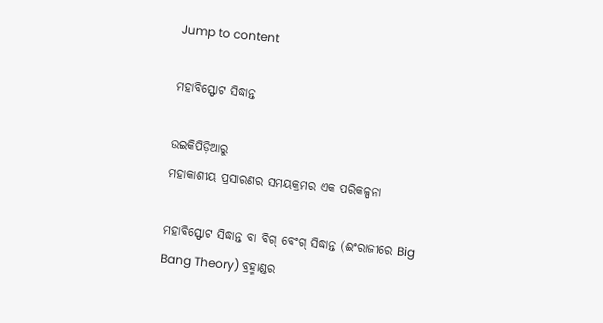Jump to content

ମହାବିସ୍ଫୋଟ ସିଦ୍ଧାନ୍ତ

ଉଇକିପିଡ଼ିଆ‌ରୁ
ମହାକାଶୀୟ ପ୍ରସାରଣର ସମୟକ୍ରମର ଏକ ପରିକଳ୍ପନା

ମହାବିସ୍ଫୋଟ ସିଦ୍ଧାନ୍ତ ବା ବିଗ୍ ବେଂଗ୍ ସିଦ୍ଧାନ୍ତ (ଈଂରାଜୀରେ Big Bang Theory) ବ୍ରହ୍ମାଣ୍ଡର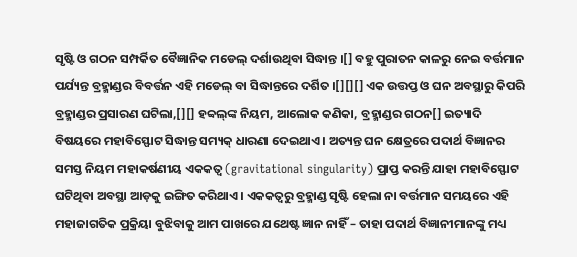ସୃଷ୍ଟି ଓ ଗଠନ ସମ୍ପର୍କିତ ବୈଜ୍ଞାନିକ ମଡେଲ୍ ଦର୍ଶାଉଥିବା ସିଦ୍ଧାନ୍ତ ।[] ବହୁ ପୁରାତନ କାଳରୁ ନେଇ ବର୍ତ୍ତମାନ ପର୍ଯ୍ୟନ୍ତ ବ୍ରହ୍ମାଣ୍ଡର ବିବର୍ତ୍ତନ ଏହି ମଡେଲ୍ ବା ସିଦ୍ଧାନ୍ତରେ ଦର୍ଶିତ ।[][][] ଏକ ଉତ୍ତପ୍ତ ଓ ଘନ ଅବସ୍ଥାରୁ କିପରି ବ୍ରହ୍ମାଣ୍ଡର ପ୍ରସାରଣ ଘଟିଲା,[][] ହବ୍ୱଲ୍‍ଙ୍କ ନିୟମ, ଆଲୋକ କଣିକା, ବ୍ରହ୍ମାଣ୍ଡର ଗଠନ[] ଇତ୍ୟାଦି ବିଷୟରେ ମହାବିସ୍ଫୋଟ ସିଦ୍ଧାନ୍ତ ସମ୍ୟକ୍ ଧାରଣା ଦେଇଥାଏ । ଅତ୍ୟନ୍ତ ଘନ କ୍ଷେତ୍ରରେ ପଦାର୍ଥ ବିଜ୍ଞାନର ସମସ୍ତ ନିୟମ ମହାକର୍ଷଣୀୟ ଏକକତ୍ୱ (gravitational singularity) ପ୍ରାପ୍ତ କରନ୍ତି ଯାହା ମହାବିସ୍ଫୋଟ ଘଟିଥିବା ଅବସ୍ଥା ଆଡ଼କୁ ଇଙ୍ଗିତ କରିଥାଏ । ଏକକତ୍ୱରୁ ବ୍ରହ୍ମାଣ୍ଡ ସୃଷ୍ଟି ହେଲା ନା ବର୍ତ୍ତମାନ ସମୟରେ ଏହି ମହାଜାଗତିକ ପ୍ରକ୍ରିୟା ବୁଝିବାକୁ ଆମ ପାଖରେ ଯଥେଷ୍ଟ ଜ୍ଞାନ ନାହିଁ – ତାହା ପଦାର୍ଥ ବିଜ୍ଞାନୀମାନଙ୍କୁ ମଧ୍ୟ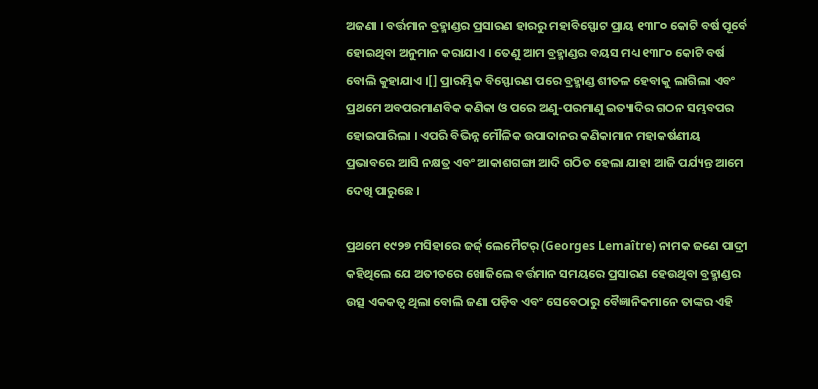ଅଜଣା । ବର୍ତ୍ତମାନ ବ୍ରହ୍ମାଣ୍ଡର ପ୍ରସାରଣ ହାରରୁ ମହାବିସ୍ଫୋଟ ପ୍ରାୟ ୧୩୮୦ କୋଟି ବର୍ଷ ପୂର୍ବେ ହୋଇଥିବା ଅନୁମାନ କରାଯାଏ । ତେଣୁ ଆମ ବ୍ରହ୍ମାଣ୍ଡର ବୟସ ମଧ୍ୟ ୧୩୮୦ କୋଟି ବର୍ଷ ବୋଲି କୁହାଯାଏ ।[] ପ୍ରାରମ୍ଭିକ ବିସ୍ଫୋରଣ ପରେ ବ୍ରହ୍ମାଣ୍ଡ ଶୀତଳ ହେବାକୁ ଲାଗିଲା ଏବଂ ପ୍ରଥମେ ଅବପରମାଣବିକ କଣିକା ଓ ପରେ ଅଣୁ-ପରମାଣୁ ଇତ୍ୟାଦିର ଗଠନ ସମ୍ଭବପର ହୋଇପାରିଲା । ଏପରି ବିଭିନ୍ନ ମୌଳିକ ଉପାଦାନର କଣିକାମାନ ମହାକର୍ଷଣୀୟ ପ୍ରଭାବରେ ଆସି ନକ୍ଷତ୍ର ଏବଂ ଆକାଶଗଙ୍ଗା ଆଦି ଗଠିତ ହେଲା ଯାହା ଆଜି ପର୍ଯ୍ୟନ୍ତ ଆମେ ଦେଖି ପାରୁଛେ ।

ପ୍ରଥମେ ୧୯୨୭ ମସିହାରେ ଜର୍ଜ୍ ଲେମୈଟର୍ (Georges Lemaître) ନାମକ ଜଣେ ପାଦ୍ରୀ କହିଥିଲେ ଯେ ଅତୀତରେ ଖୋଜିଲେ ବର୍ତ୍ତମାନ ସମୟରେ ପ୍ରସାରଣ ହେଉଥିବା ବ୍ରହ୍ମାଣ୍ଡର ଉତ୍ସ ଏକକତ୍ୱ ଥିଲା ବୋଲି ଜଣା ପଡ଼ିବ ଏବଂ ସେବେଠାରୁ ବୈଜ୍ଞାନିକମାନେ ତାଙ୍କର ଏହି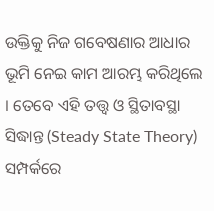ଉକ୍ତିକୁ ନିଜ ଗବେଷଣାର ଆଧାର ଭୂମି ନେଇ କାମ ଆରମ୍ଭ କରିଥିଲେ । ତେବେ ଏହି ତତ୍ତ୍ୱ ଓ ସ୍ଥିତାବସ୍ଥା ସିଦ୍ଧାନ୍ତ (Steady State Theory) ସମ୍ପର୍କରେ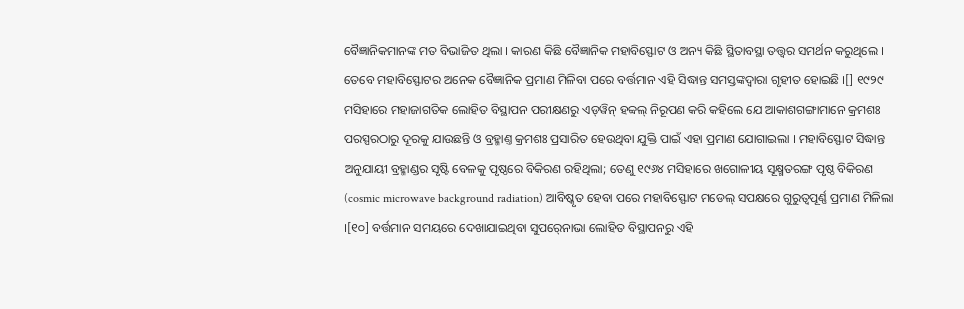ବୈଜ୍ଞାନିକମାନଙ୍କ ମତ ବିଭାଜିତ ଥିଲା । କାରଣ କିଛି ବୈଜ୍ଞାନିକ ମହାବିସ୍ଫୋଟ ଓ ଅନ୍ୟ କିଛି ସ୍ଥିତାବସ୍ଥା ତତ୍ତ୍ୱର ସମର୍ଥନ କରୁଥିଲେ । ତେବେ ମହାବିସ୍ଫୋଟର ଅନେକ ବୈଜ୍ଞାନିକ ପ୍ରମାଣ ମିଳିବା ପରେ ବର୍ତ୍ତମାନ ଏହି ସିଦ୍ଧାନ୍ତ ସମସ୍ତଙ୍କଦ୍ୱାରା ଗୃହୀତ ହୋଇଛି ।[] ୧୯୨୯ ମସିହାରେ ମହାଜାଗତିକ ଲୋହିତ ବିସ୍ଥାପନ ପରୀକ୍ଷଣରୁ ଏଡ୍‍ୱିନ୍ ହବ୍ୱଲ୍ ନିରୂପଣ କରି କହିଲେ ଯେ ଆକାଶଗଙ୍ଗାମାନେ କ୍ରମଶଃ ପରସ୍ପରଠାରୁ ଦୂରକୁ ଯାଉଛନ୍ତି ଓ ବ୍ରହ୍ମାଣ୍ତ କ୍ରମଶଃ ପ୍ରସାରିତ ହେଉଥିବା ଯୁକ୍ତି ପାଇଁ ଏହା ପ୍ରମାଣ ଯୋଗାଇଲା । ମହାବିସ୍ଫୋଟ ସିଦ୍ଧାନ୍ତ ଅନୁଯାୟୀ ବ୍ରହ୍ମାଣ୍ଡର ସୃଷ୍ଟି ବେଳକୁ ପୃଷ୍ଠରେ ବିକିରଣ ରହିଥିଲା; ତେଣୁ ୧୯୬୪ ମସିହାରେ ଖଗୋଳୀୟ ସୂକ୍ଷ୍ମତରଙ୍ଗ ପୃଷ୍ଠ ବିକିରଣ (cosmic microwave background radiation) ଆବିଷ୍କୃତ ହେବା ପରେ ମହାବିସ୍ଫୋଟ ମଡେଲ୍ ସପକ୍ଷରେ ଗୁରୁତ୍ୱପୂର୍ଣ୍ଣ ପ୍ରମାଣ ମିଳିଲା ।[୧୦] ବର୍ତ୍ତମାନ ସମୟରେ ଦେଖାଯାଇଥିବା ସୁପର୍‍ନୋଭା ଲୋହିତ ବିସ୍ଥାପନରୁ ଏହି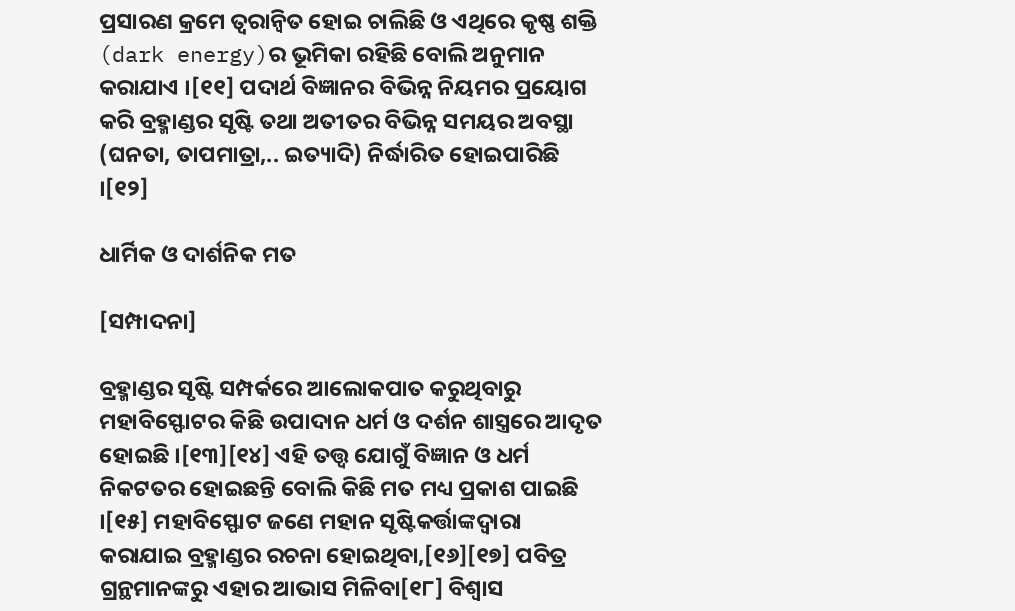ପ୍ରସାରଣ କ୍ରମେ ତ୍ୱରାନ୍ୱିତ ହୋଇ ଚାଲିଛି ଓ ଏଥିରେ କୃଷ୍ଣ ଶକ୍ତି (dark energy)ର ଭୂମିକା ରହିଛି ବୋଲି ଅନୁମାନ କରାଯାଏ ।[୧୧] ପଦାର୍ଥ ବିଜ୍ଞାନର ବିଭିନ୍ନ ନିୟମର ପ୍ରୟୋଗ କରି ବ୍ରହ୍ମାଣ୍ଡର ସୃଷ୍ଟି ତଥା ଅତୀତର ବିଭିନ୍ନ ସମୟର ଅବସ୍ଥା (ଘନତା, ତାପମାତ୍ରା,.. ଇତ୍ୟାଦି) ନିର୍ଦ୍ଧାରିତ ହୋଇପାରିଛି ।[୧୨]

ଧାର୍ମିକ ଓ ଦାର୍ଶନିକ ମତ

[ସମ୍ପାଦନା]

ବ୍ରହ୍ମାଣ୍ଡର ସୃଷ୍ଟି ସମ୍ପର୍କରେ ଆଲୋକପାତ କରୁଥିବାରୁ ମହାବିସ୍ଫୋଟର କିଛି ଉପାଦାନ ଧର୍ମ ଓ ଦର୍ଶନ ଶାସ୍ତ୍ରରେ ଆଦୃତ ହୋଇଛି ।[୧୩][୧୪] ଏହି ତତ୍ତ୍ୱ ଯୋଗୁଁ ବିଜ୍ଞାନ ଓ ଧର୍ମ ନିକଟତର ହୋଇଛନ୍ତି ବୋଲି କିଛି ମତ ମଧ୍ୟ ପ୍ରକାଶ ପାଇଛି ।[୧୫] ମହାବିସ୍ଫୋଟ ଜଣେ ମହାନ ସୃଷ୍ଟିକର୍ତ୍ତାଙ୍କଦ୍ୱାରା କରାଯାଇ ବ୍ରହ୍ମାଣ୍ଡର ରଚନା ହୋଇଥିବା,[୧୬][୧୭] ପବିତ୍ର ଗ୍ରନ୍ଥମାନଙ୍କରୁ ଏହାର ଆଭାସ ମିଳିବା[୧୮] ବିଶ୍ୱାସ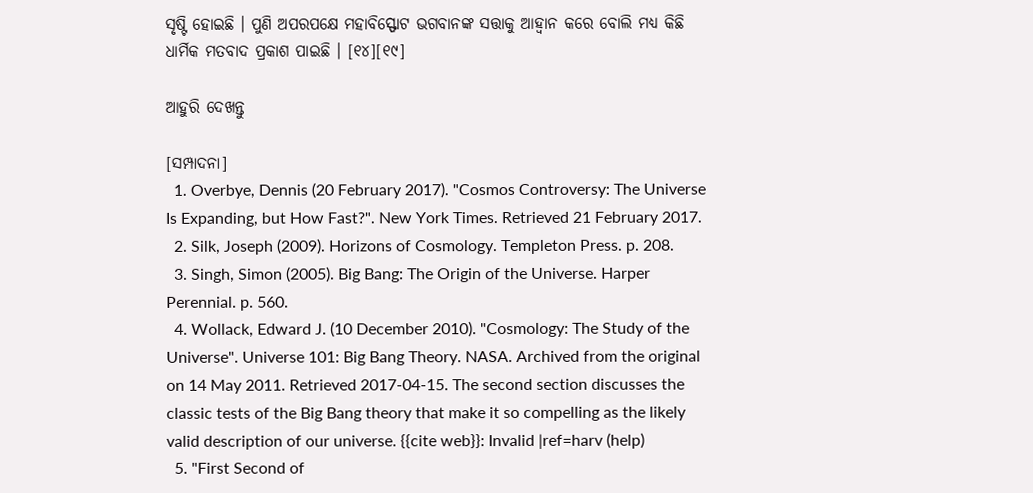ସୃଷ୍ଟି ହୋଇଛି । ପୁଣି ଅପରପକ୍ଷେ ମହାବିସ୍ଫୋଟ ଭଗବାନଙ୍କ ସତ୍ତାକୁ ଆହ୍ୱାନ କରେ ବୋଲି ମଧ୍ୟ କିଛି ଧାର୍ମିକ ମତବାଦ ପ୍ରକାଶ ପାଇଛି । [୧୪][୧୯]

ଆହୁରି ଦେଖନ୍ତୁ

[ସମ୍ପାଦନା]
  1. Overbye, Dennis (20 February 2017). "Cosmos Controversy: The Universe Is Expanding, but How Fast?". New York Times. Retrieved 21 February 2017.
  2. Silk, Joseph (2009). Horizons of Cosmology. Templeton Press. p. 208.
  3. Singh, Simon (2005). Big Bang: The Origin of the Universe. Harper Perennial. p. 560.
  4. Wollack, Edward J. (10 December 2010). "Cosmology: The Study of the Universe". Universe 101: Big Bang Theory. NASA. Archived from the original on 14 May 2011. Retrieved 2017-04-15. The second section discusses the classic tests of the Big Bang theory that make it so compelling as the likely valid description of our universe. {{cite web}}: Invalid |ref=harv (help)
  5. "First Second of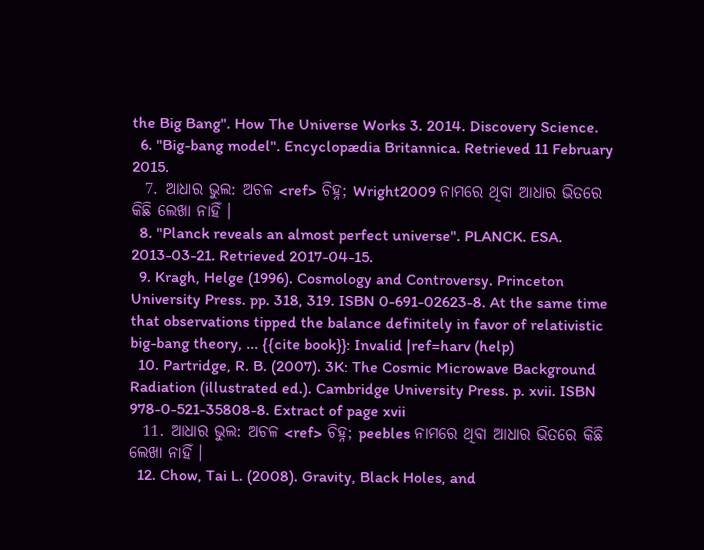the Big Bang". How The Universe Works 3. 2014. Discovery Science.
  6. "Big-bang model". Encyclopædia Britannica. Retrieved 11 February 2015.
  7. ଆଧାର ଭୁଲ: ଅଚଳ <ref> ଚିହ୍ନ; Wright2009 ନାମରେ ଥିବା ଆଧାର ଭିତରେ କିଛି ଲେଖା ନାହିଁ ।
  8. "Planck reveals an almost perfect universe". PLANCK. ESA. 2013-03-21. Retrieved 2017-04-15.
  9. Kragh, Helge (1996). Cosmology and Controversy. Princeton University Press. pp. 318, 319. ISBN 0-691-02623-8. At the same time that observations tipped the balance definitely in favor of relativistic big-bang theory, ... {{cite book}}: Invalid |ref=harv (help)
  10. Partridge, R. B. (2007). 3K: The Cosmic Microwave Background Radiation (illustrated ed.). Cambridge University Press. p. xvii. ISBN 978-0-521-35808-8. Extract of page xvii
  11. ଆଧାର ଭୁଲ: ଅଚଳ <ref> ଚିହ୍ନ; peebles ନାମରେ ଥିବା ଆଧାର ଭିତରେ କିଛି ଲେଖା ନାହିଁ ।
  12. Chow, Tai L. (2008). Gravity, Black Holes, and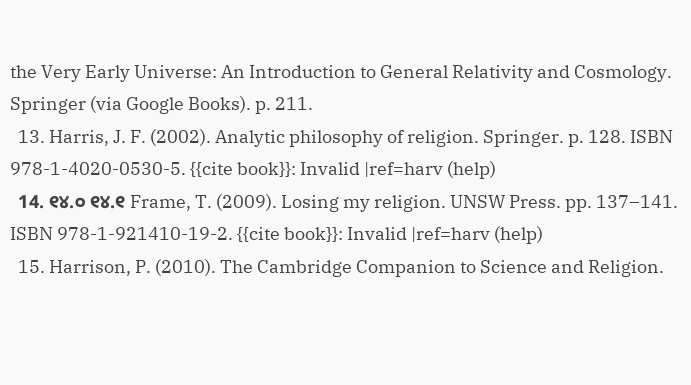the Very Early Universe: An Introduction to General Relativity and Cosmology. Springer (via Google Books). p. 211.
  13. Harris, J. F. (2002). Analytic philosophy of religion. Springer. p. 128. ISBN 978-1-4020-0530-5. {{cite book}}: Invalid |ref=harv (help)
  14. ୧୪.୦ ୧୪.୧ Frame, T. (2009). Losing my religion. UNSW Press. pp. 137–141. ISBN 978-1-921410-19-2. {{cite book}}: Invalid |ref=harv (help)
  15. Harrison, P. (2010). The Cambridge Companion to Science and Religion.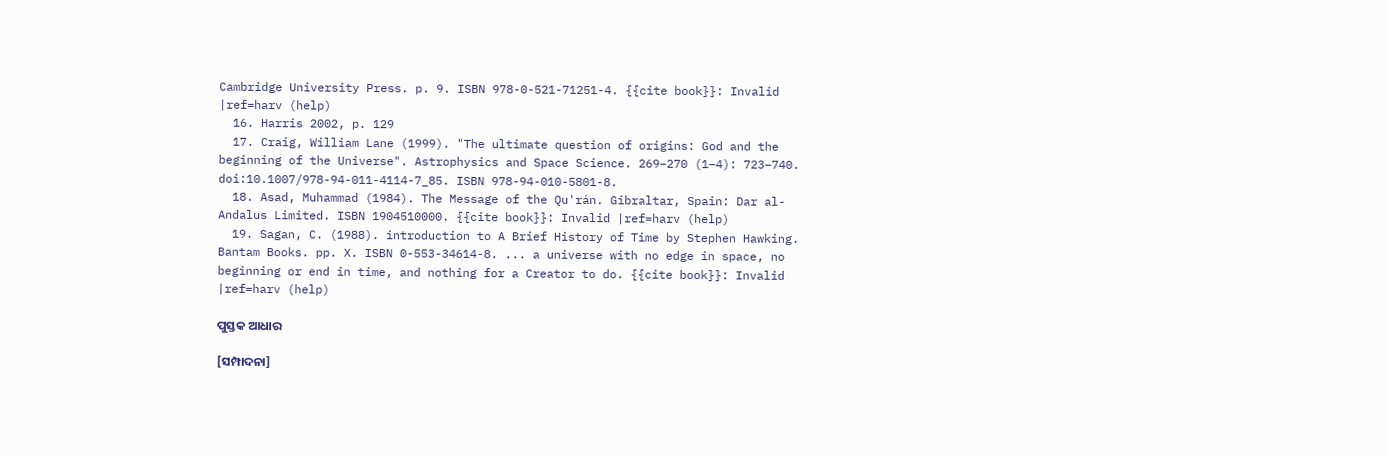Cambridge University Press. p. 9. ISBN 978-0-521-71251-4. {{cite book}}: Invalid |ref=harv (help)
  16. Harris 2002, p. 129
  17. Craig, William Lane (1999). "The ultimate question of origins: God and the beginning of the Universe". Astrophysics and Space Science. 269–270 (1–4): 723–740. doi:10.1007/978-94-011-4114-7_85. ISBN 978-94-010-5801-8.
  18. Asad, Muhammad (1984). The Message of the Qu'rán. Gibraltar, Spain: Dar al-Andalus Limited. ISBN 1904510000. {{cite book}}: Invalid |ref=harv (help)
  19. Sagan, C. (1988). introduction to A Brief History of Time by Stephen Hawking. Bantam Books. pp. X. ISBN 0-553-34614-8. ... a universe with no edge in space, no beginning or end in time, and nothing for a Creator to do. {{cite book}}: Invalid |ref=harv (help)

ପୁସ୍ତକ ଆଧାର

[ସମ୍ପାଦନା]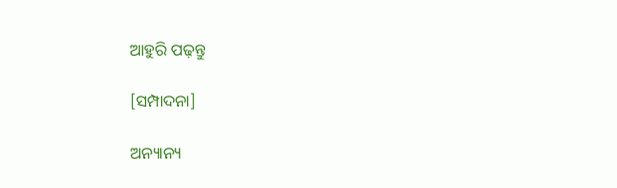ଆହୁରି ପଢ଼ନ୍ତୁ

[ସମ୍ପାଦନା]

ଅନ୍ୟାନ୍ୟ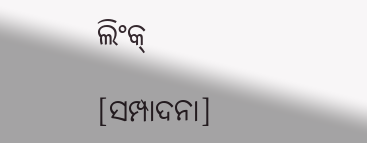ଲିଂକ୍

[ସମ୍ପାଦନା]